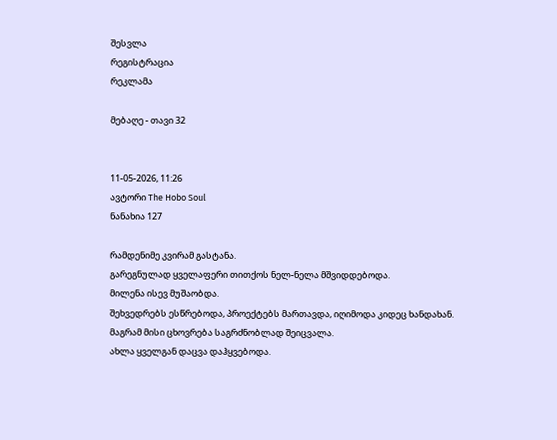შესვლა
რეგისტრაცია
რეკლამა

მებაღე - თავი 32


11-05-2026, 11:26
ავტორი The Hobo Soul
ნანახია 127

რამდენიმე კვირამ გასტანა.
გარეგნულად ყველაფერი თითქოს ნელ-ნელა მშვიდდებოდა.
მილენა ისევ მუშაობდა.
შეხვედრებს ესწრებოდა, პროექტებს მართავდა, იღიმოდა კიდეც ხანდახან.
მაგრამ მისი ცხოვრება საგრძნობლად შეიცვალა.
ახლა ყველგან დაცვა დაჰყვებოდა.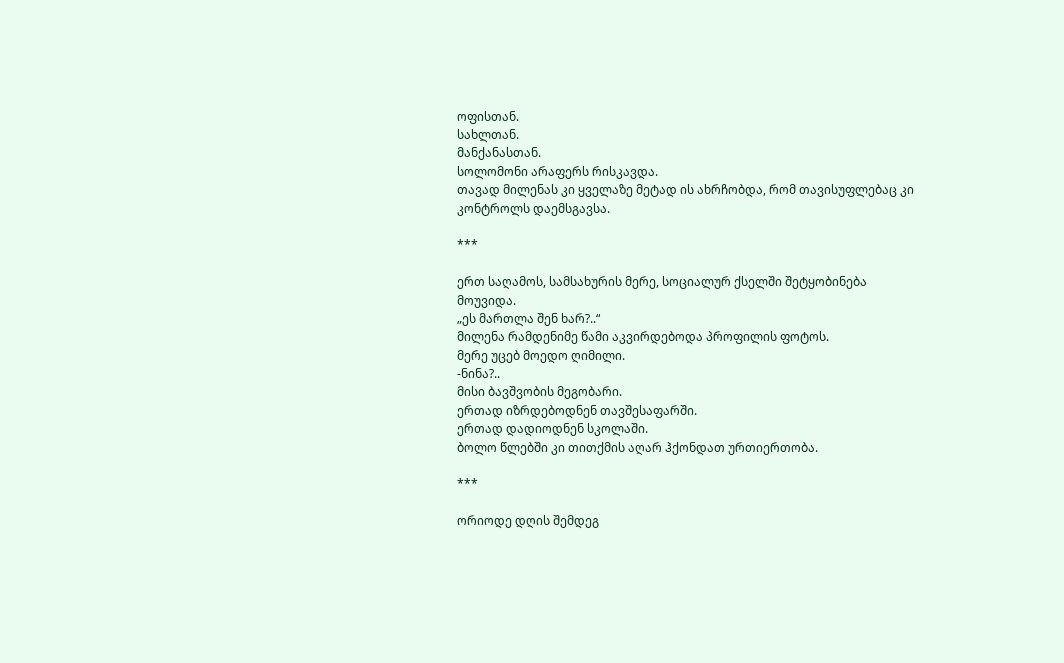ოფისთან.
სახლთან.
მანქანასთან.
სოლომონი არაფერს რისკავდა.
თავად მილენას კი ყველაზე მეტად ის ახრჩობდა, რომ თავისუფლებაც კი კონტროლს დაემსგავსა.

***

ერთ საღამოს, სამსახურის მერე, სოციალურ ქსელში შეტყობინება მოუვიდა.
„ეს მართლა შენ ხარ?..“
მილენა რამდენიმე წამი აკვირდებოდა პროფილის ფოტოს.
მერე უცებ მოედო ღიმილი.
-ნინა?..
მისი ბავშვობის მეგობარი.
ერთად იზრდებოდნენ თავშესაფარში.
ერთად დადიოდნენ სკოლაში.
ბოლო წლებში კი თითქმის აღარ ჰქონდათ ურთიერთობა.

***

ორიოდე დღის შემდეგ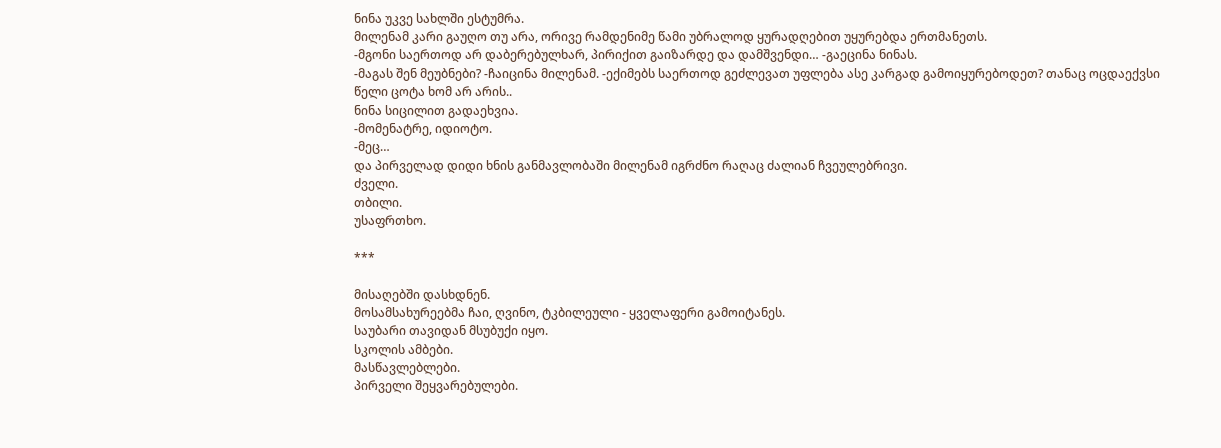ნინა უკვე სახლში ესტუმრა.
მილენამ კარი გაუღო თუ არა, ორივე რამდენიმე წამი უბრალოდ ყურადღებით უყურებდა ერთმანეთს.
-მგონი საერთოდ არ დაბერებულხარ, პირიქით გაიზარდე და დამშვენდი… -გაეცინა ნინას.
-მაგას შენ მეუბნები? -ჩაიცინა მილენამ. -ექიმებს საერთოდ გეძლევათ უფლება ასე კარგად გამოიყურებოდეთ? თანაც ოცდაექვსი წელი ცოტა ხომ არ არის..
ნინა სიცილით გადაეხვია.
-მომენატრე, იდიოტო.
-მეც…
და პირველად დიდი ხნის განმავლობაში მილენამ იგრძნო რაღაც ძალიან ჩვეულებრივი.
ძველი.
თბილი.
უსაფრთხო.

***

მისაღებში დასხდნენ.
მოსამსახურეებმა ჩაი, ღვინო, ტკბილეული - ყველაფერი გამოიტანეს.
საუბარი თავიდან მსუბუქი იყო.
სკოლის ამბები.
მასწავლებლები.
პირველი შეყვარებულები.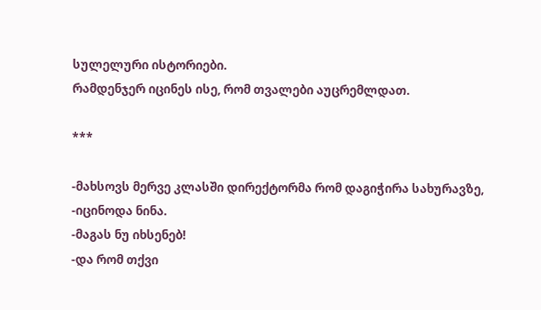სულელური ისტორიები.
რამდენჯერ იცინეს ისე, რომ თვალები აუცრემლდათ.

***

-მახსოვს მერვე კლასში დირექტორმა რომ დაგიჭირა სახურავზე, -იცინოდა ნინა.
-მაგას ნუ იხსენებ!
-და რომ თქვი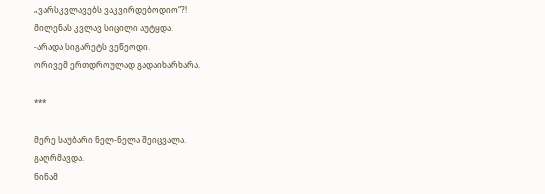„ვარსკვლავებს ვაკვირდებოდიო“?!
მილენას კვლავ სიცილი აუტყდა.
-არადა სიგარეტს ვეწეოდი.
ორივემ ერთდროულად გადაიხარხარა.

***

მერე საუბარი ნელ-ნელა შეიცვალა.
გაღრმავდა.
ნინამ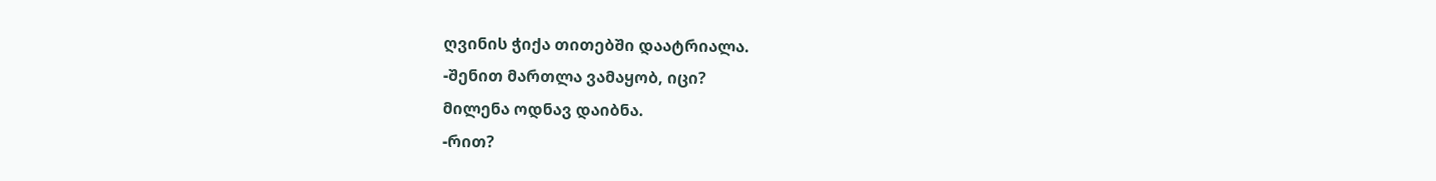ღვინის ჭიქა თითებში დაატრიალა.
-შენით მართლა ვამაყობ, იცი?
მილენა ოდნავ დაიბნა.
-რით?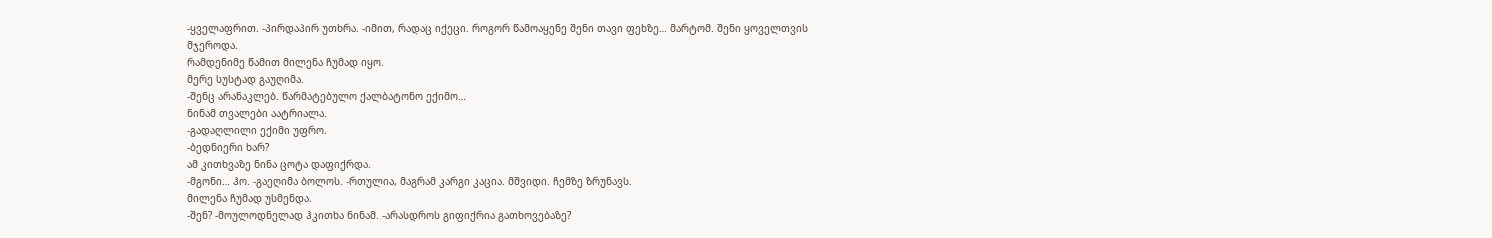-ყველაფრით. -პირდაპირ უთხრა. -იმით, რადაც იქეცი. როგორ წამოაყენე შენი თავი ფეხზე… მარტომ. შენი ყოველთვის მჯეროდა.
რამდენიმე წამით მილენა ჩუმად იყო.
მერე სუსტად გაუღიმა.
-შენც არანაკლებ. წარმატებულო ქალბატონო ექიმო…
ნინამ თვალები აატრიალა.
-გადაღლილი ექიმი უფრო.
-ბედნიერი ხარ?
ამ კითხვაზე ნინა ცოტა დაფიქრდა.
-მგონი… ჰო. -გაეღიმა ბოლოს. -რთულია, მაგრამ კარგი კაცია. მშვიდი. ჩემზე ზრუნავს.
მილენა ჩუმად უსმენდა.
-შენ? -მოულოდნელად ჰკითხა ნინამ. -არასდროს გიფიქრია გათხოვებაზე?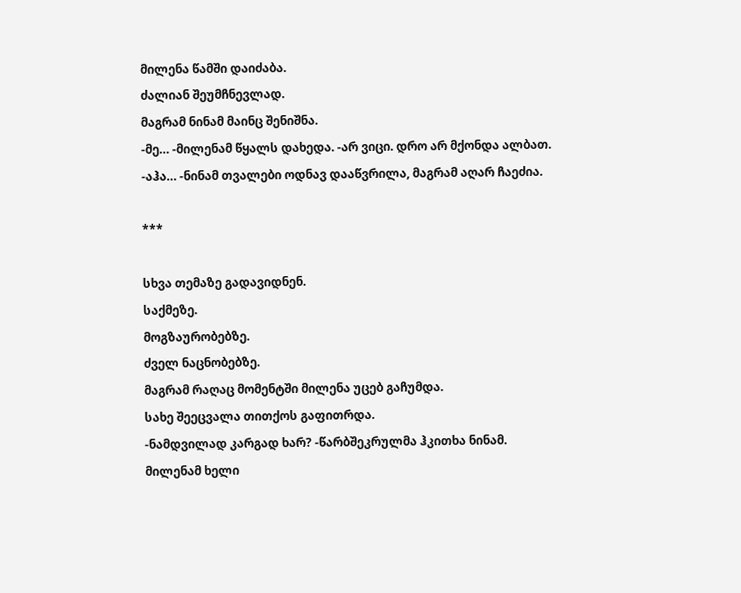მილენა წამში დაიძაბა.
ძალიან შეუმჩნევლად.
მაგრამ ნინამ მაინც შენიშნა.
-მე… -მილენამ წყალს დახედა. -არ ვიცი. დრო არ მქონდა ალბათ.
-აჰა… -ნინამ თვალები ოდნავ დააწვრილა, მაგრამ აღარ ჩაეძია.

***

სხვა თემაზე გადავიდნენ.
საქმეზე.
მოგზაურობებზე.
ძველ ნაცნობებზე.
მაგრამ რაღაც მომენტში მილენა უცებ გაჩუმდა.
სახე შეეცვალა თითქოს გაფითრდა.
-ნამდვილად კარგად ხარ? -წარბშეკრულმა ჰკითხა ნინამ.
მილენამ ხელი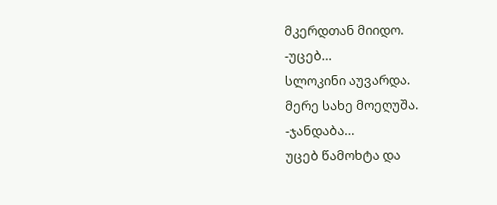მკერდთან მიიდო.
-უცებ…
სლოკინი აუვარდა.
მერე სახე მოეღუშა.
-ჯანდაბა…
უცებ წამოხტა და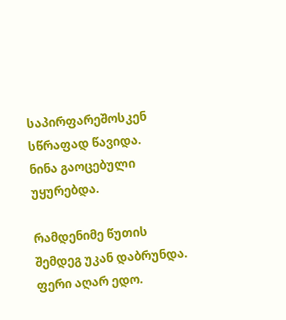საპირფარეშოსკენ სწრაფად წავიდა.
ნინა გაოცებული უყურებდა.

რამდენიმე წუთის შემდეგ უკან დაბრუნდა.
ფერი აღარ ედო.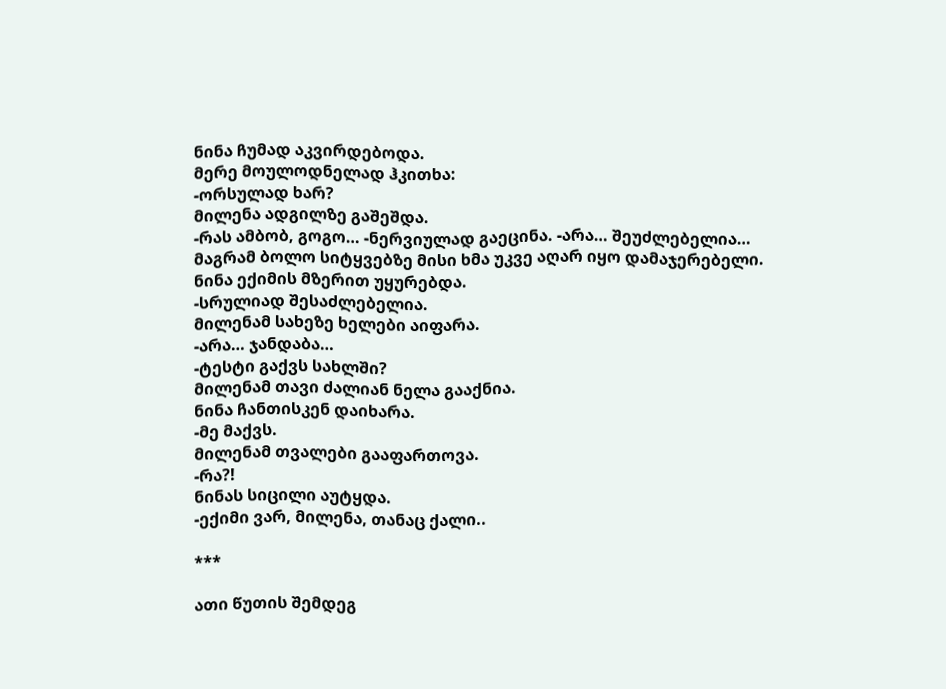ნინა ჩუმად აკვირდებოდა.
მერე მოულოდნელად ჰკითხა:
-ორსულად ხარ?
მილენა ადგილზე გაშეშდა.
-რას ამბობ, გოგო… -ნერვიულად გაეცინა. -არა… შეუძლებელია…
მაგრამ ბოლო სიტყვებზე მისი ხმა უკვე აღარ იყო დამაჯერებელი.
ნინა ექიმის მზერით უყურებდა.
-სრულიად შესაძლებელია.
მილენამ სახეზე ხელები აიფარა.
-არა… ჯანდაბა…
-ტესტი გაქვს სახლში?
მილენამ თავი ძალიან ნელა გააქნია.
ნინა ჩანთისკენ დაიხარა.
-მე მაქვს.
მილენამ თვალები გააფართოვა.
-რა?!
ნინას სიცილი აუტყდა.
-ექიმი ვარ, მილენა, თანაც ქალი..

***

ათი წუთის შემდეგ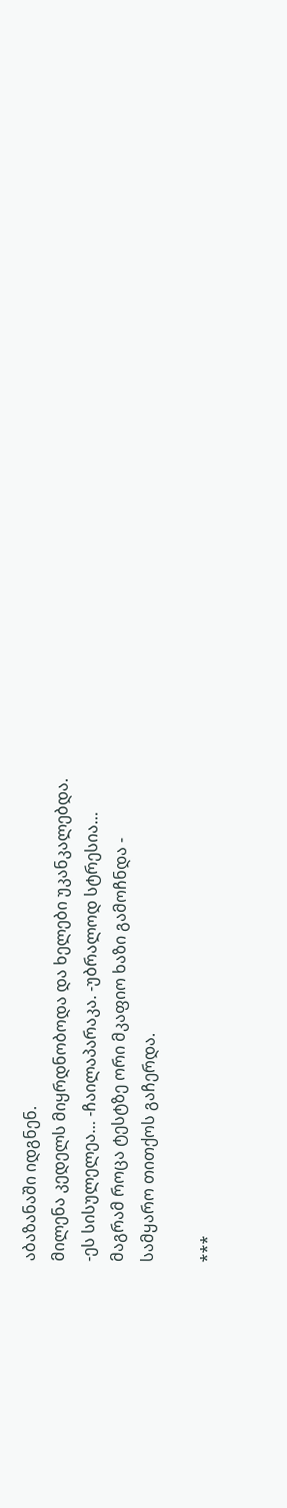აბაზანაში იდგნენ.
მილენა კედელს მიყრდნობოდა და ხელები უკანკალებდა.
-ეს სისულელეა… -ჩაილაპარაკა. -უბრალოდ სტრესია…
მაგრამ როცა ტესტზე ორი მკაფიო ხაზი გამოჩნდა -
სამყარო თითქოს გაჩერდა.

***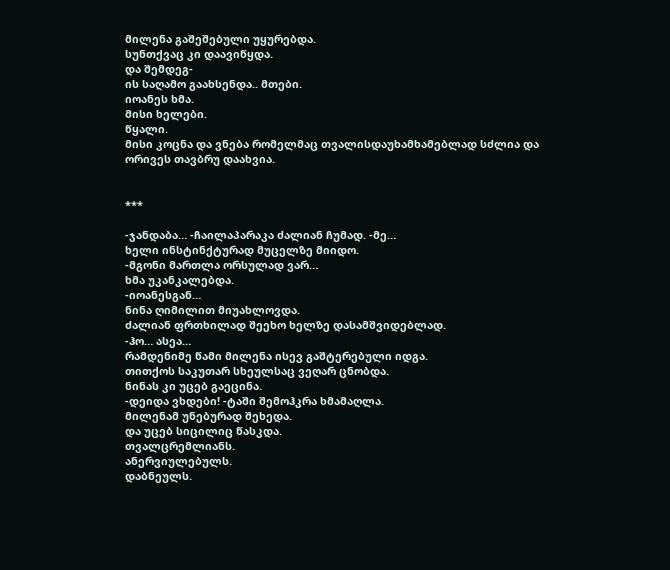მილენა გაშეშებული უყურებდა.
სუნთქვაც კი დაავიწყდა.
და შემდეგ-
ის საღამო გაახსენდა.. მთები.
იოანეს ხმა.
მისი ხელები.
წყალი.
მისი კოცნა და ვნება რომელმაც თვალისდაუხამხამებლად სძლია და ორივეს თავბრუ დაახვია.


***

-ჯანდაბა… -ჩაილაპარაკა ძალიან ჩუმად. -მე…
ხელი ინსტინქტურად მუცელზე მიიდო.
-მგონი მართლა ორსულად ვარ…
ხმა უკანკალებდა.
-იოანესგან…
ნინა ღიმილით მიუახლოვდა.
ძალიან ფრთხილად შეეხო ხელზე დასამშვიდებლად.
-ჰო… ასეა…
რამდენიმე წამი მილენა ისევ გაშტერებული იდგა.
თითქოს საკუთარ სხეულსაც ვეღარ ცნობდა.
ნინას კი უცებ გაეცინა.
-დეიდა ვხდები! -ტაში შემოჰკრა ხმამაღლა.
მილენამ უნებურად შეხედა.
და უცებ სიცილიც წასკდა.
თვალცრემლიანს.
ანერვიულებულს.
დაბნეულს.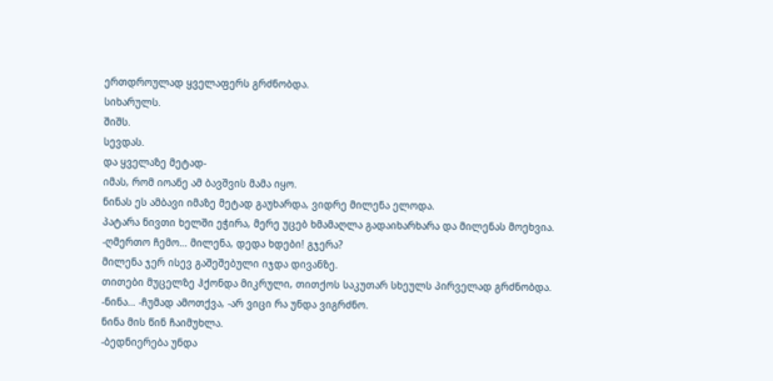ერთდროულად ყველაფერს გრძნობდა.
სიხარულს.
შიშს.
სევდას.
და ყველაზე მეტად-
იმას, რომ იოანე ამ ბავშვის მამა იყო.
ნინას ეს ამბავი იმაზე მეტად გაუხარდა, ვიდრე მილენა ელოდა.
პატარა ნივთი ხელში ეჭირა, მერე უცებ ხმამაღლა გადაიხარხარა და მილენას მოეხვია.
-ღმერთო ჩემო… მილენა, დედა ხდები! გჯერა?
მილენა ჯერ ისევ გაშეშებული იჯდა დივანზე.
თითები მუცელზე ჰქონდა მიკრული, თითქოს საკუთარ სხეულს პირველად გრძნობდა.
-ნინა… -ჩუმად ამოთქვა, -არ ვიცი რა უნდა ვიგრძნო.
ნინა მის წინ ჩაიმუხლა.
-ბედნიერება უნდა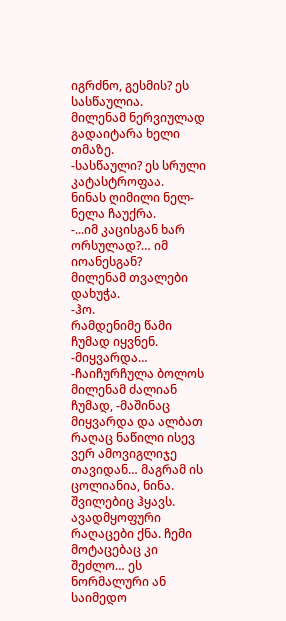იგრძნო, გესმის? ეს სასწაულია.
მილენამ ნერვიულად გადაიტარა ხელი თმაზე.
-სასწაული? ეს სრული კატასტროფაა.
ნინას ღიმილი ნელ-ნელა ჩაუქრა.
-...იმ კაცისგან ხარ ორსულად?… იმ იოანესგან?
მილენამ თვალები დახუჭა.
-ჰო.
რამდენიმე წამი ჩუმად იყვნენ.
-მიყვარდა… -ჩაიჩურჩულა ბოლოს მილენამ ძალიან ჩუმად, -მაშინაც მიყვარდა და ალბათ რაღაც ნაწილი ისევ ვერ ამოვიგლიჯე თავიდან… მაგრამ ის ცოლიანია, ნინა. შვილებიც ჰყავს. ავადმყოფური რაღაცები ქნა. ჩემი მოტაცებაც კი შეძლო… ეს ნორმალური ან საიმედო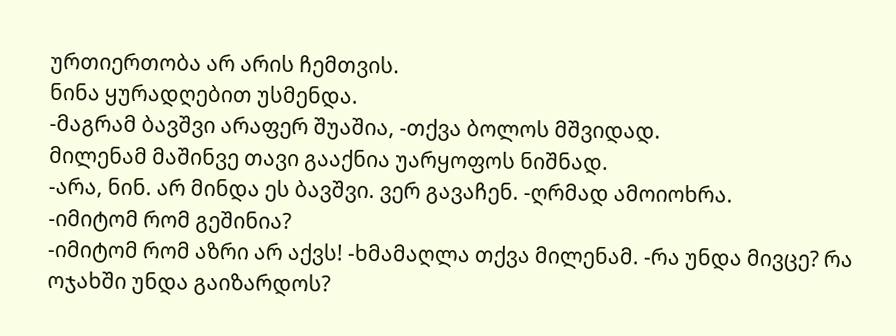ურთიერთობა არ არის ჩემთვის.
ნინა ყურადღებით უსმენდა.
-მაგრამ ბავშვი არაფერ შუაშია, -თქვა ბოლოს მშვიდად.
მილენამ მაშინვე თავი გააქნია უარყოფოს ნიშნად.
-არა, ნინ. არ მინდა ეს ბავშვი. ვერ გავაჩენ. -ღრმად ამოიოხრა.
-იმიტომ რომ გეშინია?
-იმიტომ რომ აზრი არ აქვს! -ხმამაღლა თქვა მილენამ. -რა უნდა მივცე? რა ოჯახში უნდა გაიზარდოს?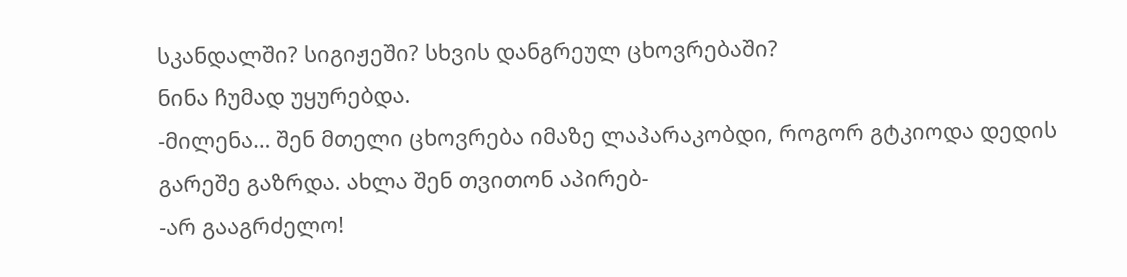სკანდალში? სიგიჟეში? სხვის დანგრეულ ცხოვრებაში?
ნინა ჩუმად უყურებდა.
-მილენა… შენ მთელი ცხოვრება იმაზე ლაპარაკობდი, როგორ გტკიოდა დედის გარეშე გაზრდა. ახლა შენ თვითონ აპირებ-
-არ გააგრძელო!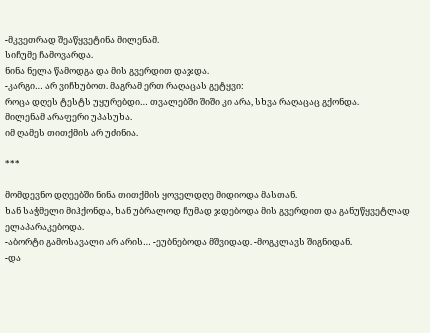-მკვეთრად შეაწყვეტინა მილენამ.
სიჩუმე ჩამოვარდა.
ნინა ნელა წამოდგა და მის გვერდით დაჯდა.
-კარგი… არ ვიჩხუბოთ. მაგრამ ერთ რაღაცას გეტყვი:
როცა დღეს ტესტს უყურებდი… თვალებში შიში კი არა, სხვა რაღაცაც გქონდა.
მილენამ არაფერი უპასუხა.
იმ ღამეს თითქმის არ უძინია.

***

მომდევნო დღეებში ნინა თითქმის ყოველდღე მიდიოდა მასთან.
ხან საჭმელი მიჰქონდა, ხან უბრალოდ ჩუმად ჯდებოდა მის გვერდით და განუწყვეტლად ელაპარაკებოდა.
-აბორტი გამოსავალი არ არის… -ეუბნებოდა მშვიდად. -მოგკლავს შიგნიდან.
-და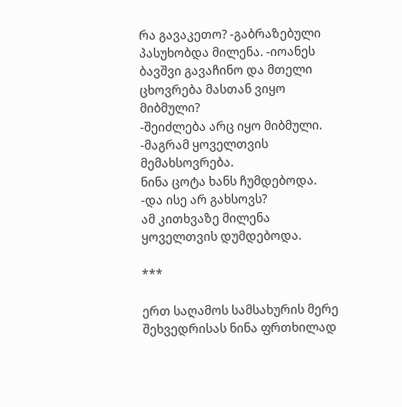რა გავაკეთო? -გაბრაზებული პასუხობდა მილენა. -იოანეს ბავშვი გავაჩინო და მთელი ცხოვრება მასთან ვიყო მიბმული?
-შეიძლება არც იყო მიბმული.
-მაგრამ ყოველთვის მემახსოვრება.
ნინა ცოტა ხანს ჩუმდებოდა.
-და ისე არ გახსოვს?
ამ კითხვაზე მილენა ყოველთვის დუმდებოდა.

***

ერთ საღამოს სამსახურის მერე შეხვედრისას ნინა ფრთხილად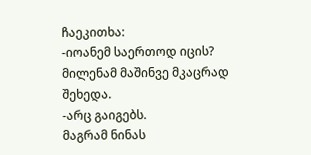ჩაეკითხა:
-იოანემ საერთოდ იცის?
მილენამ მაშინვე მკაცრად შეხედა.
-არც გაიგებს.
მაგრამ ნინას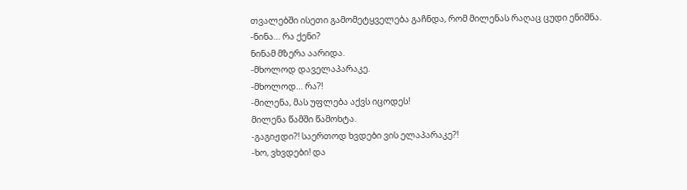თვალებში ისეთი გამომეტყველება გაჩნდა, რომ მილენას რაღაც ცუდი ენიშნა.
-ნინა… რა ქენი?
ნინამ მზერა აარიდა.
-მხოლოდ დაველაპარაკე.
-მხოლოდ… რა?!
-მილენა, მას უფლება აქვს იცოდეს!
მილენა წამში წამოხტა.
-გაგიჟდი?! საერთოდ ხვდები ვის ელაპარაკე?!
-ხო, ვხვდები! და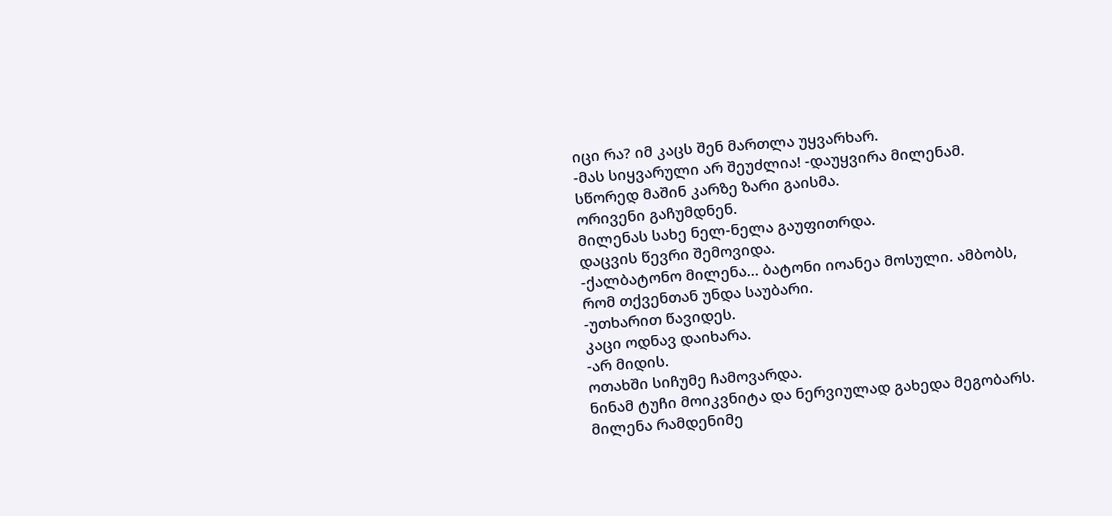იცი რა? იმ კაცს შენ მართლა უყვარხარ.
-მას სიყვარული არ შეუძლია! -დაუყვირა მილენამ.
სწორედ მაშინ კარზე ზარი გაისმა.
ორივენი გაჩუმდნენ.
მილენას სახე ნელ-ნელა გაუფითრდა.
დაცვის წევრი შემოვიდა.
-ქალბატონო მილენა… ბატონი იოანეა მოსული. ამბობს, რომ თქვენთან უნდა საუბარი.
-უთხარით წავიდეს.
კაცი ოდნავ დაიხარა.
-არ მიდის.
ოთახში სიჩუმე ჩამოვარდა.
ნინამ ტუჩი მოიკვნიტა და ნერვიულად გახედა მეგობარს.
მილენა რამდენიმე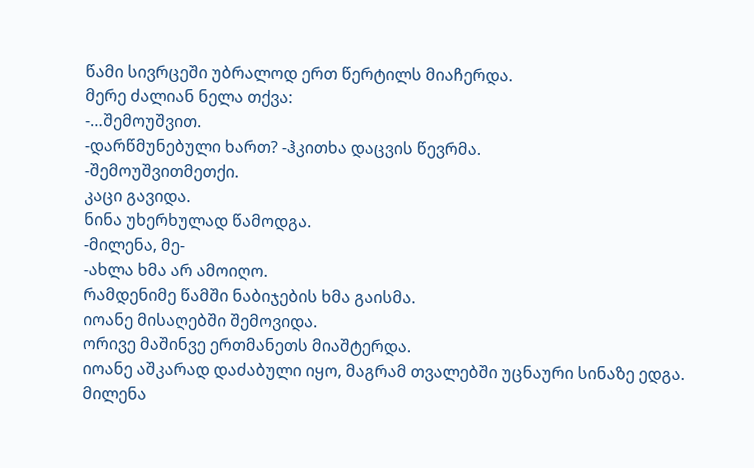წამი სივრცეში უბრალოდ ერთ წერტილს მიაჩერდა.
მერე ძალიან ნელა თქვა:
-…შემოუშვით.
-დარწმუნებული ხართ? -ჰკითხა დაცვის წევრმა.
-შემოუშვითმეთქი.
კაცი გავიდა.
ნინა უხერხულად წამოდგა.
-მილენა, მე-
-ახლა ხმა არ ამოიღო.
რამდენიმე წამში ნაბიჯების ხმა გაისმა.
იოანე მისაღებში შემოვიდა.
ორივე მაშინვე ერთმანეთს მიაშტერდა.
იოანე აშკარად დაძაბული იყო, მაგრამ თვალებში უცნაური სინაზე ედგა.
მილენა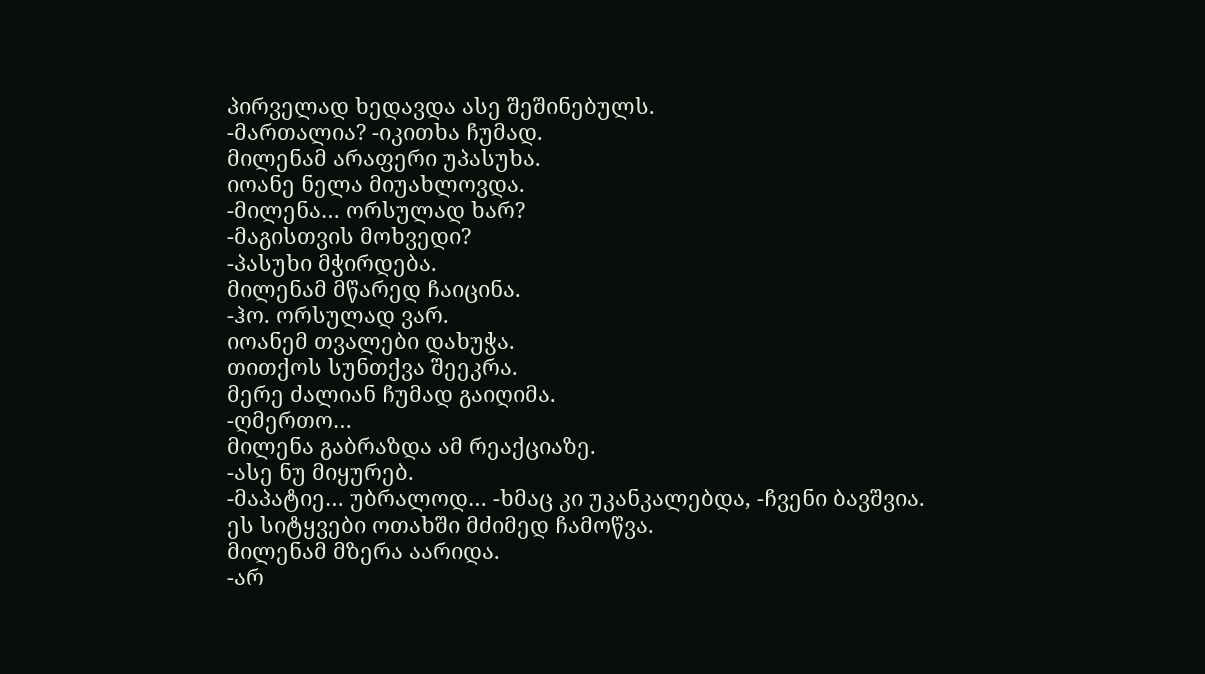პირველად ხედავდა ასე შეშინებულს.
-მართალია? -იკითხა ჩუმად.
მილენამ არაფერი უპასუხა.
იოანე ნელა მიუახლოვდა.
-მილენა… ორსულად ხარ?
-მაგისთვის მოხვედი?
-პასუხი მჭირდება.
მილენამ მწარედ ჩაიცინა.
-ჰო. ორსულად ვარ.
იოანემ თვალები დახუჭა.
თითქოს სუნთქვა შეეკრა.
მერე ძალიან ჩუმად გაიღიმა.
-ღმერთო…
მილენა გაბრაზდა ამ რეაქციაზე.
-ასე ნუ მიყურებ.
-მაპატიე… უბრალოდ… -ხმაც კი უკანკალებდა, -ჩვენი ბავშვია.
ეს სიტყვები ოთახში მძიმედ ჩამოწვა.
მილენამ მზერა აარიდა.
-არ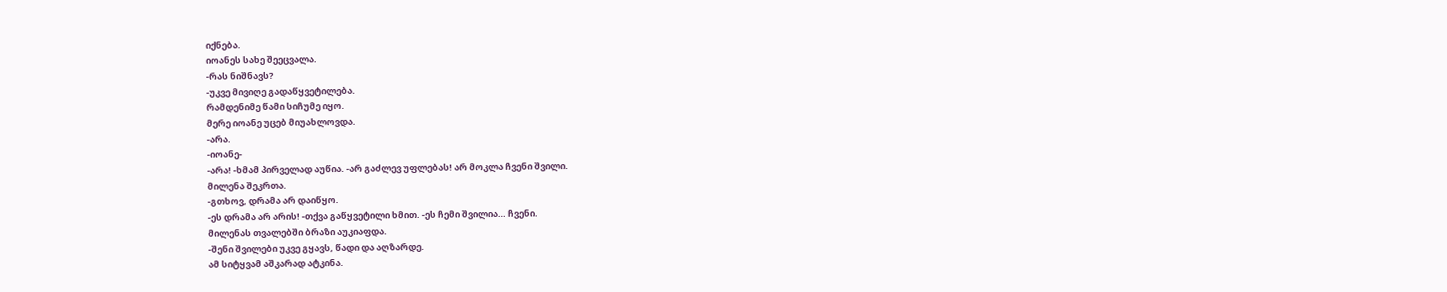იქნება.
იოანეს სახე შეეცვალა.
-რას ნიშნავს?
-უკვე მივიღე გადაწყვეტილება.
რამდენიმე წამი სიჩუმე იყო.
მერე იოანე უცებ მიუახლოვდა.
-არა.
-იოანე-
-არა! -ხმამ პირველად აუწია. -არ გაძლევ უფლებას! არ მოკლა ჩვენი შვილი.
მილენა შეკრთა.
-გთხოვ, დრამა არ დაიწყო.
-ეს დრამა არ არის! -თქვა გაწყვეტილი ხმით. -ეს ჩემი შვილია… ჩვენი.
მილენას თვალებში ბრაზი აუკიაფდა.
-შენი შვილები უკვე გყავს, წადი და აღზარდე.
ამ სიტყვამ აშკარად ატკინა.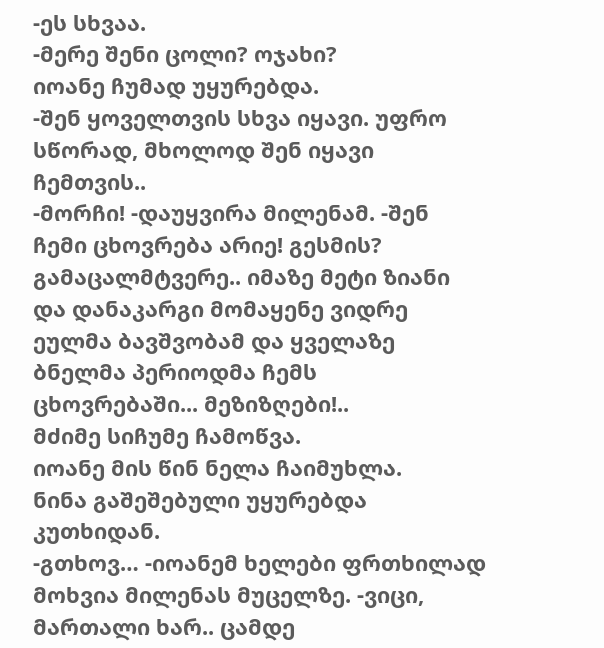-ეს სხვაა.
-მერე შენი ცოლი? ოჯახი?
იოანე ჩუმად უყურებდა.
-შენ ყოველთვის სხვა იყავი. უფრო სწორად, მხოლოდ შენ იყავი ჩემთვის..
-მორჩი! -დაუყვირა მილენამ. -შენ ჩემი ცხოვრება არიე! გესმის? გამაცალმტვერე.. იმაზე მეტი ზიანი და დანაკარგი მომაყენე ვიდრე ეულმა ბავშვობამ და ყველაზე ბნელმა პერიოდმა ჩემს ცხოვრებაში... მეზიზღები!..
მძიმე სიჩუმე ჩამოწვა.
იოანე მის წინ ნელა ჩაიმუხლა.
ნინა გაშეშებული უყურებდა კუთხიდან.
-გთხოვ… -იოანემ ხელები ფრთხილად მოხვია მილენას მუცელზე. -ვიცი, მართალი ხარ.. ცამდე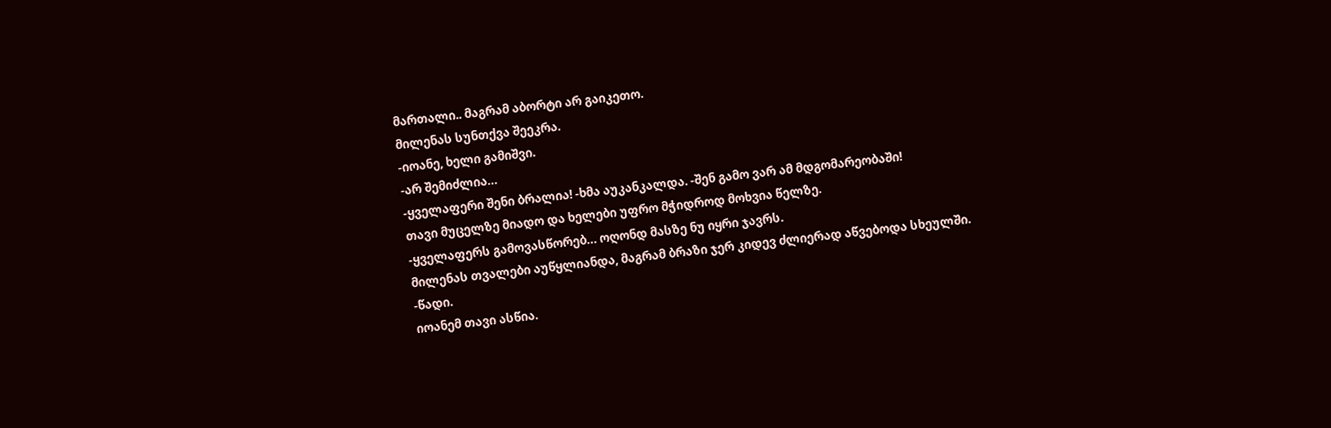მართალი.. მაგრამ აბორტი არ გაიკეთო.
მილენას სუნთქვა შეეკრა.
-იოანე, ხელი გამიშვი.
-არ შემიძლია…
-ყველაფერი შენი ბრალია! -ხმა აუკანკალდა. -შენ გამო ვარ ამ მდგომარეობაში!
თავი მუცელზე მიადო და ხელები უფრო მჭიდროდ მოხვია წელზე.
-ყველაფერს გამოვასწორებ… ოღონდ მასზე ნუ იყრი ჯავრს.
მილენას თვალები აუწყლიანდა, მაგრამ ბრაზი ჯერ კიდევ ძლიერად აწვებოდა სხეულში.
-წადი.
იოანემ თავი ასწია.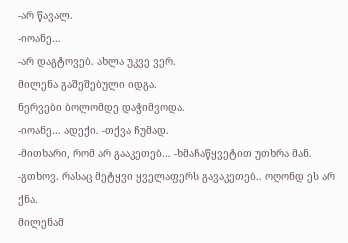-არ წავალ.
-იოანე…
-არ დაგტოვებ. ახლა უკვე ვერ.
მილენა გაშეშებული იდგა.
ნერვები ბოლომდე დაჭიმვოდა.
-იოანე… ადექი. -თქვა ჩუმად.
-მითხარი, რომ არ გააკეთებ… -ხმაჩაწყვეტით უთხრა მან. -გთხოვ. რასაც მეტყვი ყველაფერს გავაკეთებ.. ოღონდ ეს არ ქნა.
მილენამ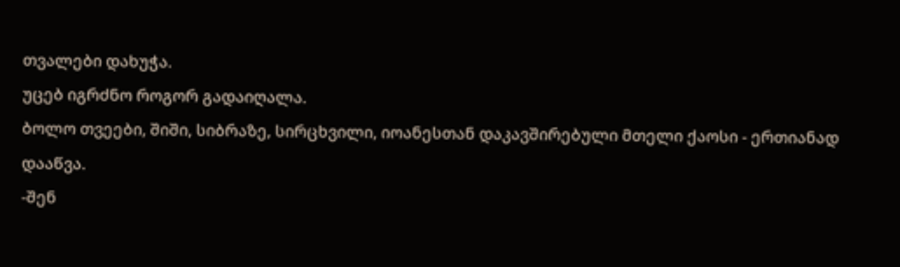თვალები დახუჭა.
უცებ იგრძნო როგორ გადაიღალა.
ბოლო თვეები, შიში, სიბრაზე, სირცხვილი, იოანესთან დაკავშირებული მთელი ქაოსი - ერთიანად დააწვა.
-შენ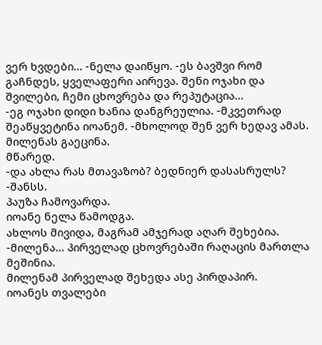ვერ ხვდები… -ნელა დაიწყო. -ეს ბავშვი რომ გაჩნდეს, ყველაფერი აირევა. შენი ოჯახი და შვილები, ჩემი ცხოვრება და რეპუტაცია...
-ეგ ოჯახი დიდი ხანია დანგრეულია. -მკვეთრად შეაწყვეტინა იოანემ. -მხოლოდ შენ ვერ ხედავ ამას.
მილენას გაეცინა.
მწარედ.
-და ახლა რას მთავაზობ? ბედნიერ დასასრულს?
-შანსს.
პაუზა ჩამოვარდა.
იოანე ნელა წამოდგა.
ახლოს მივიდა, მაგრამ ამჯერად აღარ შეხებია.
-მილენა… პირველად ცხოვრებაში რაღაცის მართლა მეშინია.
მილენამ პირველად შეხედა ასე პირდაპირ.
იოანეს თვალები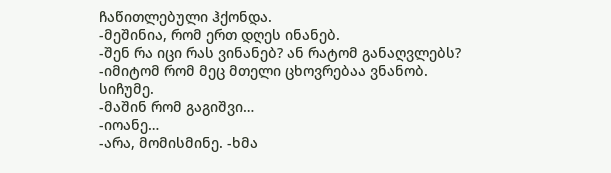ჩაწითლებული ჰქონდა.
-მეშინია, რომ ერთ დღეს ინანებ.
-შენ რა იცი რას ვინანებ? ან რატომ განაღვლებს?
-იმიტომ რომ მეც მთელი ცხოვრებაა ვნანობ.
სიჩუმე.
-მაშინ რომ გაგიშვი…
-იოანე…
-არა, მომისმინე. -ხმა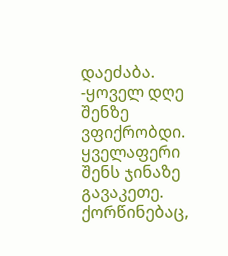დაეძაბა. -ყოველ დღე შენზე ვფიქრობდი. ყველაფერი შენს ჯინაზე გავაკეთე. ქორწინებაც,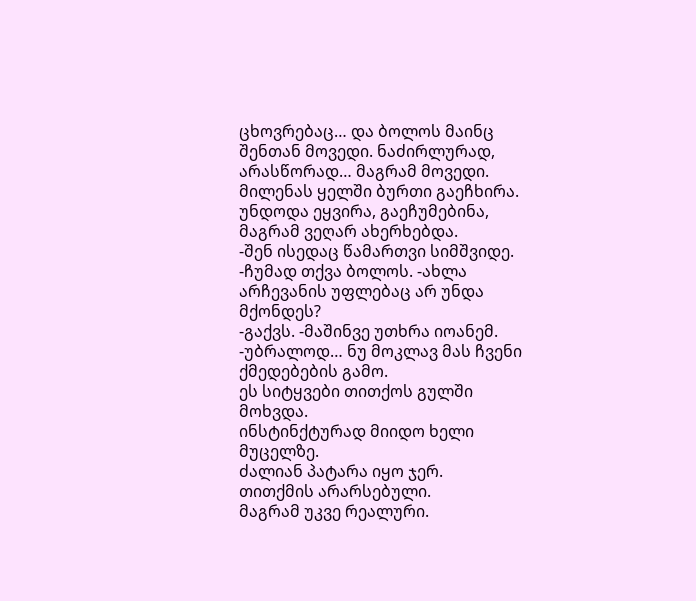ცხოვრებაც… და ბოლოს მაინც შენთან მოვედი. ნაძირლურად, არასწორად… მაგრამ მოვედი.
მილენას ყელში ბურთი გაეჩხირა.
უნდოდა ეყვირა, გაეჩუმებინა, მაგრამ ვეღარ ახერხებდა.
-შენ ისედაც წამართვი სიმშვიდე. -ჩუმად თქვა ბოლოს. -ახლა არჩევანის უფლებაც არ უნდა მქონდეს?
-გაქვს. -მაშინვე უთხრა იოანემ. -უბრალოდ… ნუ მოკლავ მას ჩვენი ქმედებების გამო.
ეს სიტყვები თითქოს გულში მოხვდა.
ინსტინქტურად მიიდო ხელი მუცელზე.
ძალიან პატარა იყო ჯერ.
თითქმის არარსებული.
მაგრამ უკვე რეალური.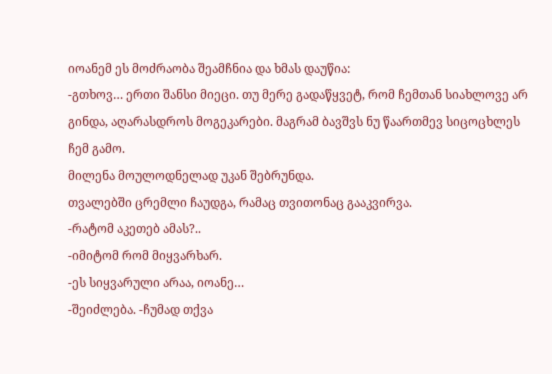იოანემ ეს მოძრაობა შეამჩნია და ხმას დაუწია:
-გთხოვ… ერთი შანსი მიეცი. თუ მერე გადაწყვეტ, რომ ჩემთან სიახლოვე არ გინდა, აღარასდროს მოგეკარები. მაგრამ ბავშვს ნუ წაართმევ სიცოცხლეს ჩემ გამო.
მილენა მოულოდნელად უკან შებრუნდა.
თვალებში ცრემლი ჩაუდგა, რამაც თვითონაც გააკვირვა.
-რატომ აკეთებ ამას?..
-იმიტომ რომ მიყვარხარ.
-ეს სიყვარული არაა, იოანე…
-შეიძლება. -ჩუმად თქვა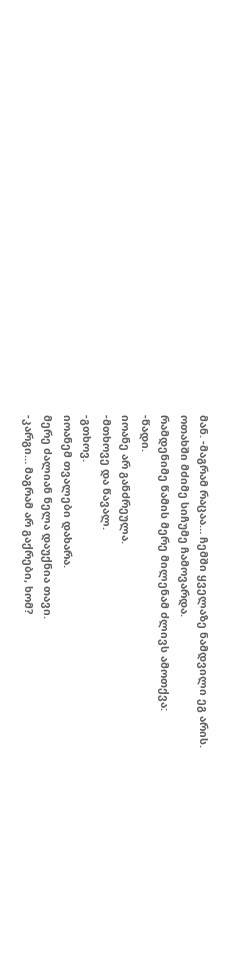მან. -მაგრამ რაცაა… ჩემში ყველაზე ნამდვილი ეგ არის.
ოთახში მძიმე სიჩუმე ჩამოვარდა.
რამდენიმე წამის მერე მილენამ ძლივს ამოთქვა:
-წადი.
იოანე არ განძრეულა.
-მთხოვე და წავალ.
-გთხოვ.
იოანემ თვალები დახარა.
მერე ძალიან ნელა დაუქნია თავი.
-კარგი… მაგრამ არ გაქრები, ხომ?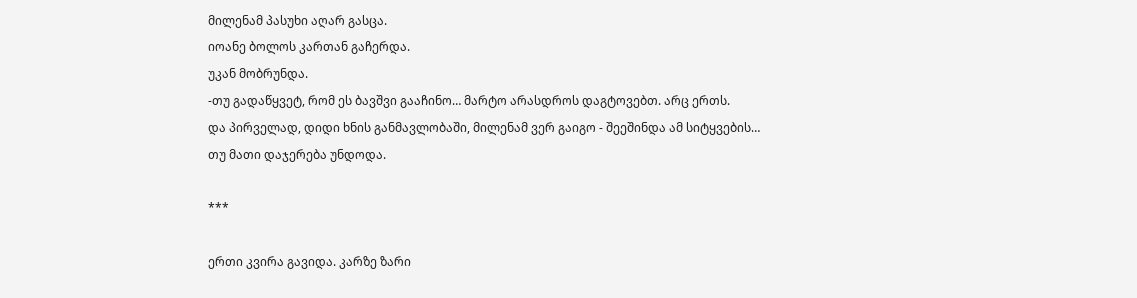მილენამ პასუხი აღარ გასცა.
იოანე ბოლოს კართან გაჩერდა.
უკან მობრუნდა.
-თუ გადაწყვეტ, რომ ეს ბავშვი გააჩინო… მარტო არასდროს დაგტოვებთ. არც ერთს.
და პირველად, დიდი ხნის განმავლობაში, მილენამ ვერ გაიგო - შეეშინდა ამ სიტყვების…
თუ მათი დაჯერება უნდოდა.

***

ერთი კვირა გავიდა. კარზე ზარი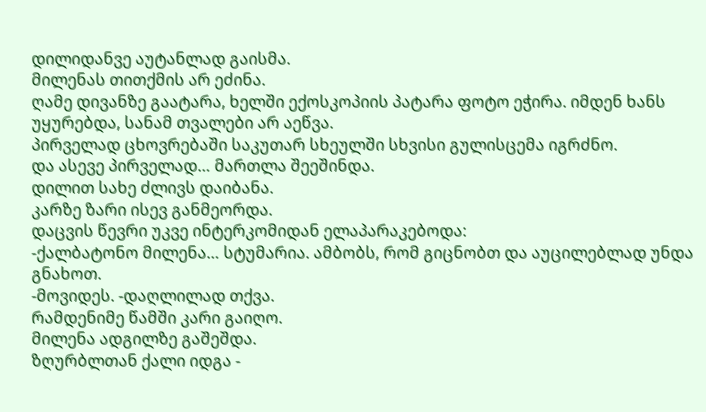დილიდანვე აუტანლად გაისმა.
მილენას თითქმის არ ეძინა.
ღამე დივანზე გაატარა, ხელში ექოსკოპიის პატარა ფოტო ეჭირა. იმდენ ხანს უყურებდა, სანამ თვალები არ აეწვა.
პირველად ცხოვრებაში საკუთარ სხეულში სხვისი გულისცემა იგრძნო.
და ასევე პირველად… მართლა შეეშინდა.
დილით სახე ძლივს დაიბანა.
კარზე ზარი ისევ განმეორდა.
დაცვის წევრი უკვე ინტერკომიდან ელაპარაკებოდა:
-ქალბატონო მილენა… სტუმარია. ამბობს, რომ გიცნობთ და აუცილებლად უნდა გნახოთ.
-მოვიდეს. -დაღლილად თქვა.
რამდენიმე წამში კარი გაიღო.
მილენა ადგილზე გაშეშდა.
ზღურბლთან ქალი იდგა -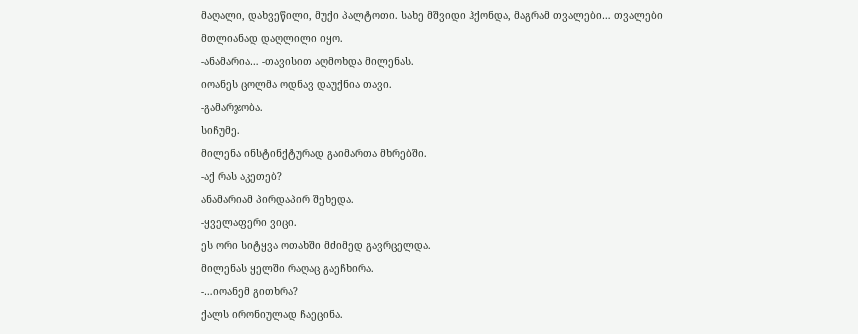მაღალი, დახვეწილი, მუქი პალტოთი. სახე მშვიდი ჰქონდა, მაგრამ თვალები… თვალები მთლიანად დაღლილი იყო.
-ანამარია… -თავისით აღმოხდა მილენას.
იოანეს ცოლმა ოდნავ დაუქნია თავი.
-გამარჯობა.
სიჩუმე.
მილენა ინსტინქტურად გაიმართა მხრებში.
-აქ რას აკეთებ?
ანამარიამ პირდაპირ შეხედა.
-ყველაფერი ვიცი.
ეს ორი სიტყვა ოთახში მძიმედ გავრცელდა.
მილენას ყელში რაღაც გაეჩხირა.
-…იოანემ გითხრა?
ქალს ირონიულად ჩაეცინა.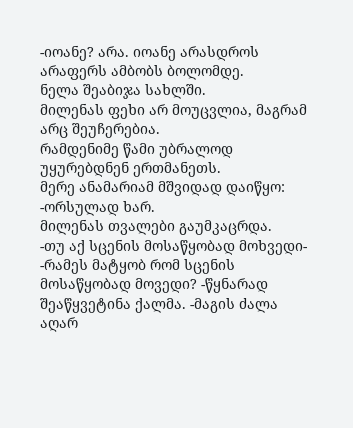-იოანე? არა. იოანე არასდროს არაფერს ამბობს ბოლომდე.
ნელა შეაბიჯა სახლში.
მილენას ფეხი არ მოუცვლია, მაგრამ არც შეუჩერებია.
რამდენიმე წამი უბრალოდ უყურებდნენ ერთმანეთს.
მერე ანამარიამ მშვიდად დაიწყო:
-ორსულად ხარ.
მილენას თვალები გაუმკაცრდა.
-თუ აქ სცენის მოსაწყობად მოხვედი-
-რამეს მატყობ რომ სცენის მოსაწყობად მოვედი? -წყნარად შეაწყვეტინა ქალმა. -მაგის ძალა აღარ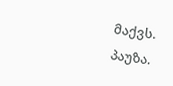მაქვს.
პაუზა.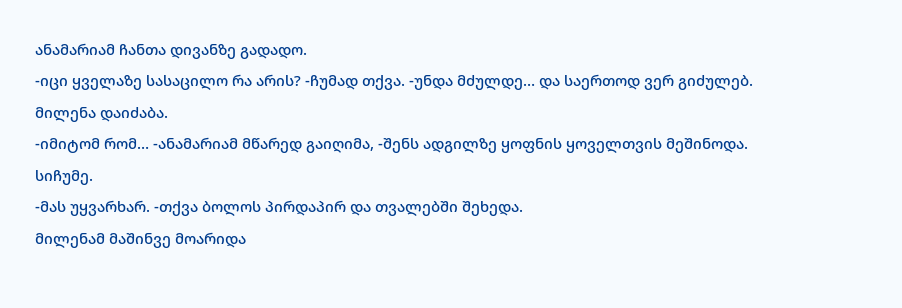ანამარიამ ჩანთა დივანზე გადადო.
-იცი ყველაზე სასაცილო რა არის? -ჩუმად თქვა. -უნდა მძულდე… და საერთოდ ვერ გიძულებ.
მილენა დაიძაბა.
-იმიტომ რომ… -ანამარიამ მწარედ გაიღიმა, -შენს ადგილზე ყოფნის ყოველთვის მეშინოდა.
სიჩუმე.
-მას უყვარხარ. -თქვა ბოლოს პირდაპირ და თვალებში შეხედა.
მილენამ მაშინვე მოარიდა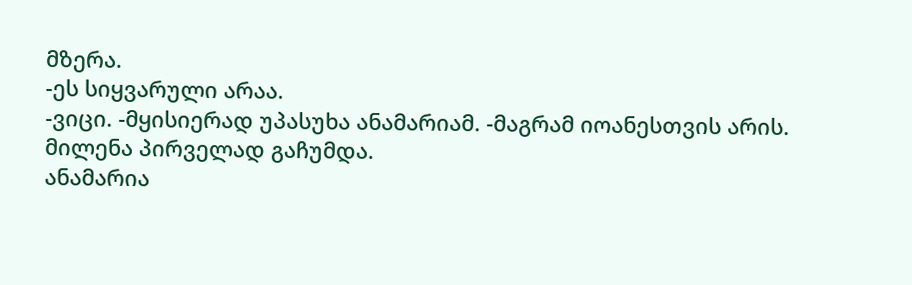მზერა.
-ეს სიყვარული არაა.
-ვიცი. -მყისიერად უპასუხა ანამარიამ. -მაგრამ იოანესთვის არის.
მილენა პირველად გაჩუმდა.
ანამარია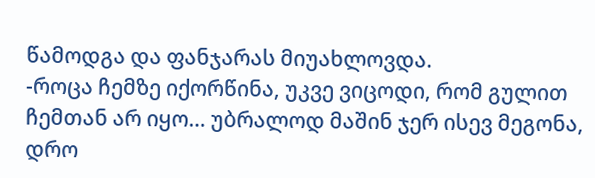წამოდგა და ფანჯარას მიუახლოვდა.
-როცა ჩემზე იქორწინა, უკვე ვიცოდი, რომ გულით ჩემთან არ იყო… უბრალოდ მაშინ ჯერ ისევ მეგონა, დრო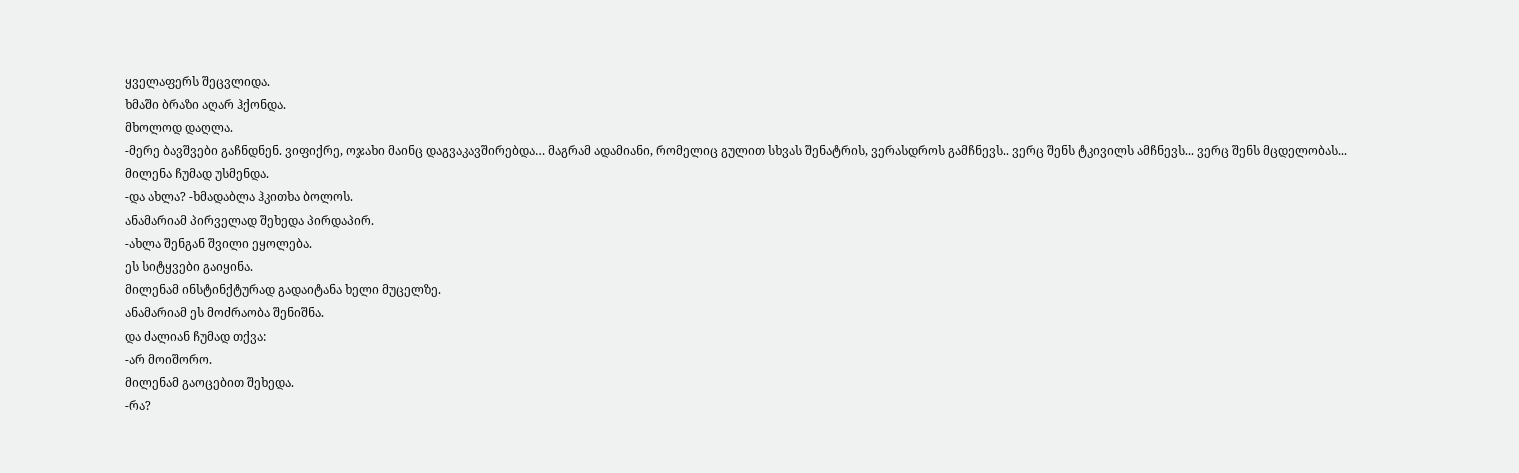ყველაფერს შეცვლიდა.
ხმაში ბრაზი აღარ ჰქონდა.
მხოლოდ დაღლა.
-მერე ბავშვები გაჩნდნენ. ვიფიქრე, ოჯახი მაინც დაგვაკავშირებდა… მაგრამ ადამიანი, რომელიც გულით სხვას შენატრის, ვერასდროს გამჩნევს.. ვერც შენს ტკივილს ამჩნევს... ვერც შენს მცდელობას...
მილენა ჩუმად უსმენდა.
-და ახლა? -ხმადაბლა ჰკითხა ბოლოს.
ანამარიამ პირველად შეხედა პირდაპირ.
-ახლა შენგან შვილი ეყოლება.
ეს სიტყვები გაიყინა.
მილენამ ინსტინქტურად გადაიტანა ხელი მუცელზე.
ანამარიამ ეს მოძრაობა შენიშნა.
და ძალიან ჩუმად თქვა:
-არ მოიშორო.
მილენამ გაოცებით შეხედა.
-რა?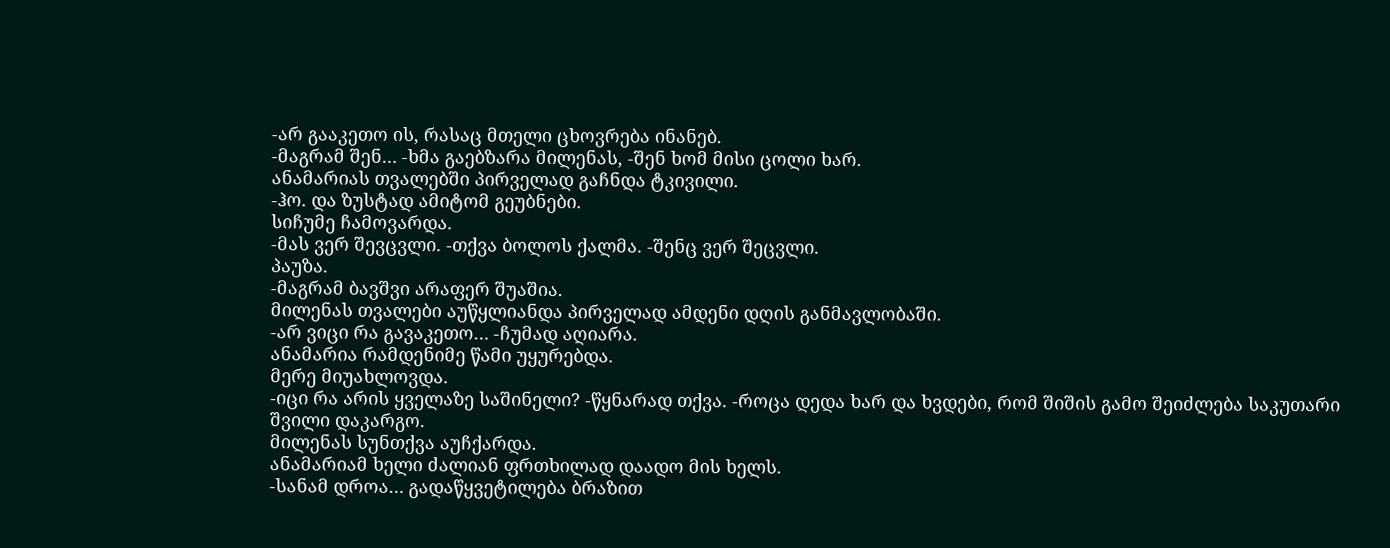-არ გააკეთო ის, რასაც მთელი ცხოვრება ინანებ.
-მაგრამ შენ… -ხმა გაებზარა მილენას, -შენ ხომ მისი ცოლი ხარ.
ანამარიას თვალებში პირველად გაჩნდა ტკივილი.
-ჰო. და ზუსტად ამიტომ გეუბნები.
სიჩუმე ჩამოვარდა.
-მას ვერ შევცვლი. -თქვა ბოლოს ქალმა. -შენც ვერ შეცვლი.
პაუზა.
-მაგრამ ბავშვი არაფერ შუაშია.
მილენას თვალები აუწყლიანდა პირველად ამდენი დღის განმავლობაში.
-არ ვიცი რა გავაკეთო… -ჩუმად აღიარა.
ანამარია რამდენიმე წამი უყურებდა.
მერე მიუახლოვდა.
-იცი რა არის ყველაზე საშინელი? -წყნარად თქვა. -როცა დედა ხარ და ხვდები, რომ შიშის გამო შეიძლება საკუთარი შვილი დაკარგო.
მილენას სუნთქვა აუჩქარდა.
ანამარიამ ხელი ძალიან ფრთხილად დაადო მის ხელს.
-სანამ დროა… გადაწყვეტილება ბრაზით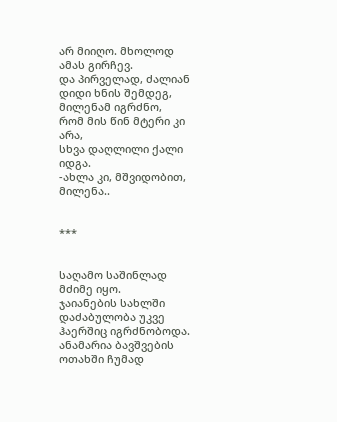არ მიიღო. მხოლოდ ამას გირჩევ.
და პირველად, ძალიან დიდი ხნის შემდეგ,
მილენამ იგრძნო,
რომ მის წინ მტერი კი არა,
სხვა დაღლილი ქალი იდგა.
-ახლა კი, მშვიდობით, მილენა..


***


საღამო საშინლად მძიმე იყო.
ჯაიანების სახლში დაძაბულობა უკვე ჰაერშიც იგრძნობოდა.
ანამარია ბავშვების ოთახში ჩუმად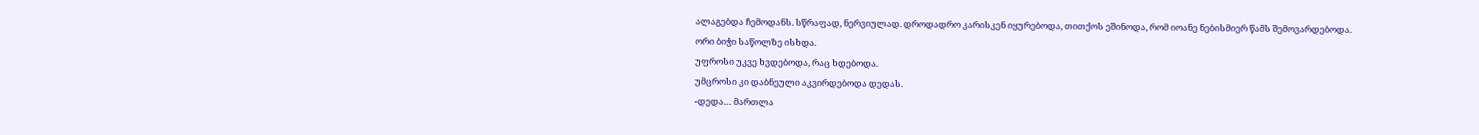ალაგებდა ჩემოდანს. სწრაფად, ნერვიულად. დროდადრო კარისკენ იყურებოდა, თითქოს ეშინოდა, რომ იოანე ნებისმიერ წამს შემოვარდებოდა.
ორი ბიჭი საწოლზე ისხდა.
უფროსი უკვე ხვდებოდა, რაც ხდებოდა.
უმცროსი კი დაბნეული აკვირდებოდა დედას.
-დედა… მართლა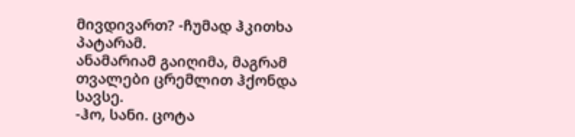მივდივართ? -ჩუმად ჰკითხა პატარამ.
ანამარიამ გაიღიმა, მაგრამ თვალები ცრემლით ჰქონდა სავსე.
-ჰო, სანი. ცოტა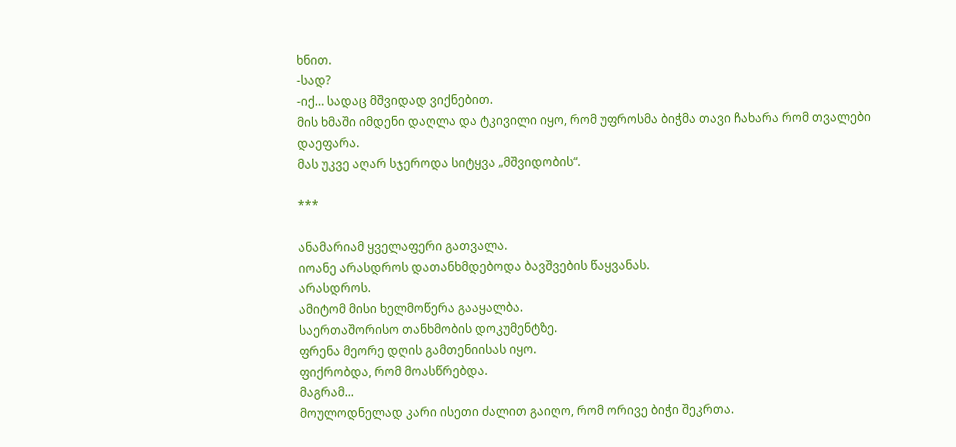ხნით.
-სად?
-იქ… სადაც მშვიდად ვიქნებით.
მის ხმაში იმდენი დაღლა და ტკივილი იყო, რომ უფროსმა ბიჭმა თავი ჩახარა რომ თვალები დაეფარა.
მას უკვე აღარ სჯეროდა სიტყვა „მშვიდობის“.

***

ანამარიამ ყველაფერი გათვალა.
იოანე არასდროს დათანხმდებოდა ბავშვების წაყვანას.
არასდროს.
ამიტომ მისი ხელმოწერა გააყალბა.
საერთაშორისო თანხმობის დოკუმენტზე.
ფრენა მეორე დღის გამთენიისას იყო.
ფიქრობდა, რომ მოასწრებდა.
მაგრამ...
მოულოდნელად კარი ისეთი ძალით გაიღო, რომ ორივე ბიჭი შეკრთა.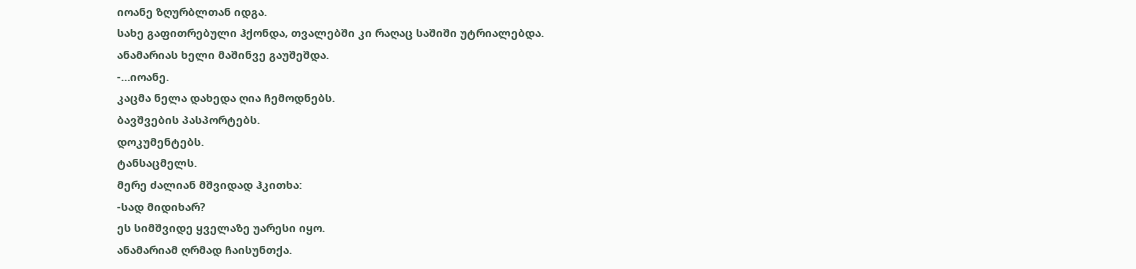იოანე ზღურბლთან იდგა.
სახე გაფითრებული ჰქონდა, თვალებში კი რაღაც საშიში უტრიალებდა.
ანამარიას ხელი მაშინვე გაუშეშდა.
-…იოანე.
კაცმა ნელა დახედა ღია ჩემოდნებს.
ბავშვების პასპორტებს.
დოკუმენტებს.
ტანსაცმელს.
მერე ძალიან მშვიდად ჰკითხა:
-სად მიდიხარ?
ეს სიმშვიდე ყველაზე უარესი იყო.
ანამარიამ ღრმად ჩაისუნთქა.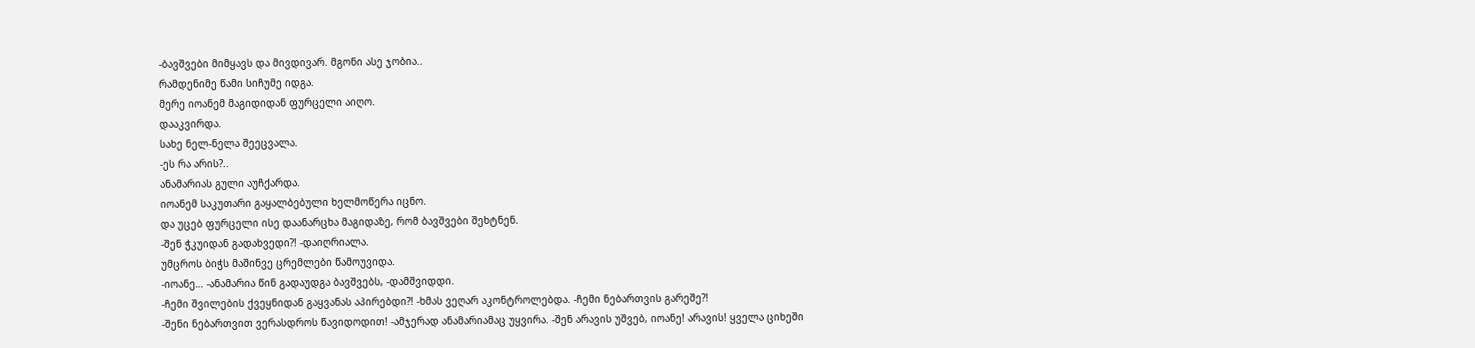-ბავშვები მიმყავს და მივდივარ. მგონი ასე ჯობია..
რამდენიმე წამი სიჩუმე იდგა.
მერე იოანემ მაგიდიდან ფურცელი აიღო.
დააკვირდა.
სახე ნელ-ნელა შეეცვალა.
-ეს რა არის?..
ანამარიას გული აუჩქარდა.
იოანემ საკუთარი გაყალბებული ხელმოწერა იცნო.
და უცებ ფურცელი ისე დაანარცხა მაგიდაზე, რომ ბავშვები შეხტნენ.
-შენ ჭკუიდან გადახვედი?! -დაიღრიალა.
უმცროს ბიჭს მაშინვე ცრემლები წამოუვიდა.
-იოანე… -ანამარია წინ გადაუდგა ბავშვებს, -დამშვიდდი.
-ჩემი შვილების ქვეყნიდან გაყვანას აპირებდი?! -ხმას ვეღარ აკონტროლებდა. -ჩემი ნებართვის გარეშე?!
-შენი ნებართვით ვერასდროს წავიდოდით! -ამჯერად ანამარიამაც უყვირა. -შენ არავის უშვებ, იოანე! არავის! ყველა ციხეში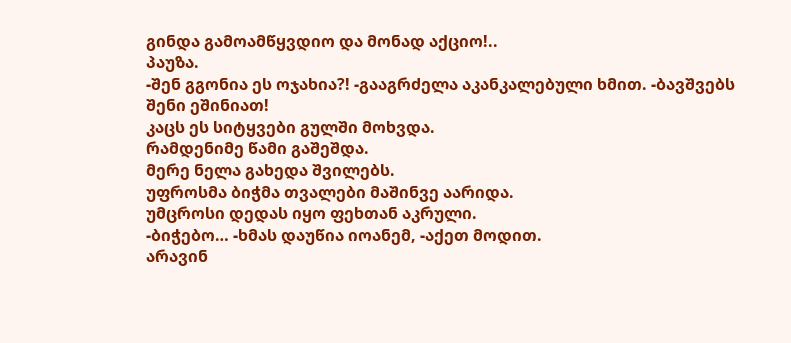გინდა გამოამწყვდიო და მონად აქციო!..
პაუზა.
-შენ გგონია ეს ოჯახია?! -გააგრძელა აკანკალებული ხმით. -ბავშვებს შენი ეშინიათ!
კაცს ეს სიტყვები გულში მოხვდა.
რამდენიმე წამი გაშეშდა.
მერე ნელა გახედა შვილებს.
უფროსმა ბიჭმა თვალები მაშინვე აარიდა.
უმცროსი დედას იყო ფეხთან აკრული.
-ბიჭებო… -ხმას დაუწია იოანემ, -აქეთ მოდით.
არავინ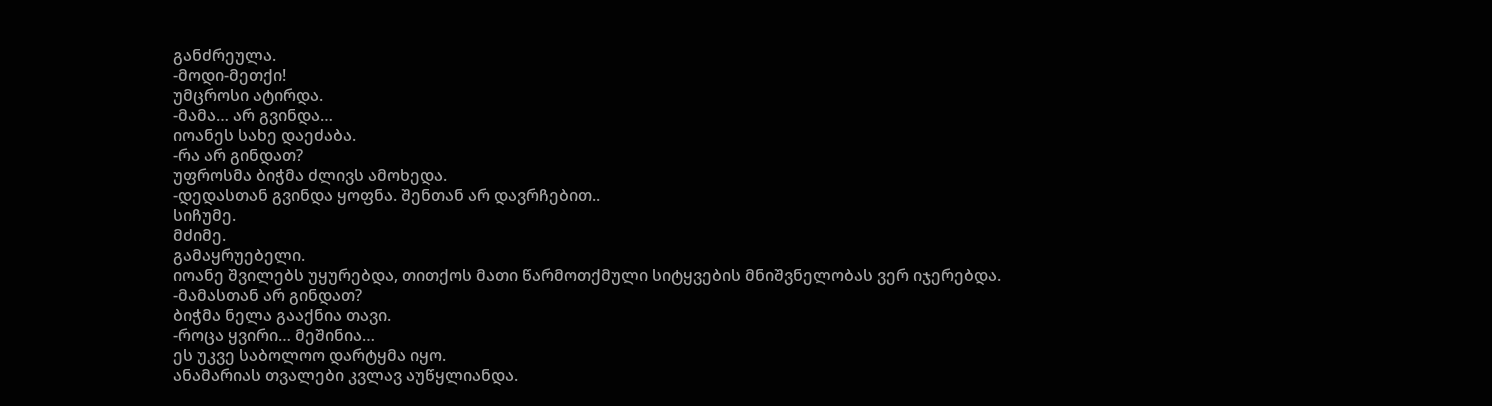განძრეულა.
-მოდი-მეთქი!
უმცროსი ატირდა.
-მამა… არ გვინდა…
იოანეს სახე დაეძაბა.
-რა არ გინდათ?
უფროსმა ბიჭმა ძლივს ამოხედა.
-დედასთან გვინდა ყოფნა. შენთან არ დავრჩებით..
სიჩუმე.
მძიმე.
გამაყრუებელი.
იოანე შვილებს უყურებდა, თითქოს მათი წარმოთქმული სიტყვების მნიშვნელობას ვერ იჯერებდა.
-მამასთან არ გინდათ?
ბიჭმა ნელა გააქნია თავი.
-როცა ყვირი… მეშინია…
ეს უკვე საბოლოო დარტყმა იყო.
ანამარიას თვალები კვლავ აუწყლიანდა.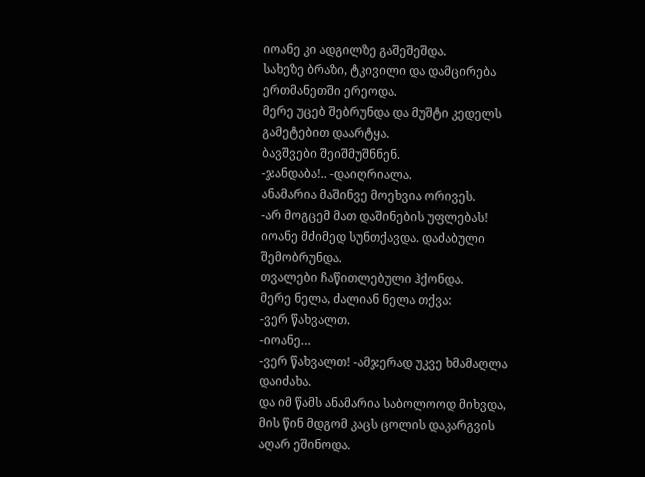იოანე კი ადგილზე გაშეშეშდა.
სახეზე ბრაზი, ტკივილი და დამცირება ერთმანეთში ერეოდა.
მერე უცებ შებრუნდა და მუშტი კედელს გამეტებით დაარტყა.
ბავშვები შეიშმუშნნენ.
-ჯანდაბა!.. -დაიღრიალა.
ანამარია მაშინვე მოეხვია ორივეს.
-არ მოგცემ მათ დაშინების უფლებას!
იოანე მძიმედ სუნთქავდა. დაძაბული შემობრუნდა.
თვალები ჩაწითლებული ჰქონდა.
მერე ნელა, ძალიან ნელა თქვა:
-ვერ წახვალთ.
-იოანე…
-ვერ წახვალთ! -ამჯერად უკვე ხმამაღლა დაიძახა.
და იმ წამს ანამარია საბოლოოდ მიხვდა,
მის წინ მდგომ კაცს ცოლის დაკარგვის აღარ ეშინოდა.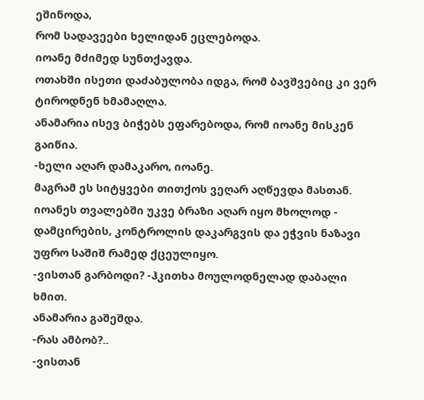ეშინოდა,
რომ სადავეები ხელიდან ეცლებოდა.
იოანე მძიმედ სუნთქავდა.
ოთახში ისეთი დაძაბულობა იდგა, რომ ბავშვებიც კი ვერ ტიროდნენ ხმამაღლა.
ანამარია ისევ ბიჭებს ეფარებოდა, რომ იოანე მისკენ გაიწია.
-ხელი აღარ დამაკარო, იოანე.
მაგრამ ეს სიტყვები თითქოს ვეღარ აღწევდა მასთან.
იოანეს თვალებში უკვე ბრაზი აღარ იყო მხოლოდ -
დამცირების, კონტროლის დაკარგვის და ეჭვის ნაზავი უფრო საშიშ რამედ ქცეულიყო.
-ვისთან გარბოდი? -ჰკითხა მოულოდნელად დაბალი ხმით.
ანამარია გაშეშდა.
-რას ამბობ?..
-ვისთან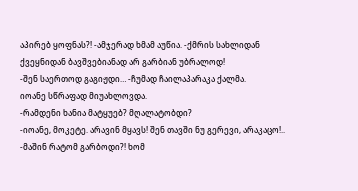აპირებ ყოფნას?! -ამჯერად ხმამ აუწია. -ქმრის სახლიდან ქვეყნიდან ბავშვებიანად არ გარბიან უბრალოდ!
-შენ საერთოდ გაგიჟდი… -ჩუმად ჩაილაპარაკა ქალმა.
იოანე სწრაფად მიუახლოვდა.
-რამდენი ხანია მატყუებ? მღალატობდი?
-იოანე, მოკეტე. არავინ მყავს! შენ თავში ნუ გერევი, არაკაცო!..
-მაშინ რატომ გარბოდი?! ხომ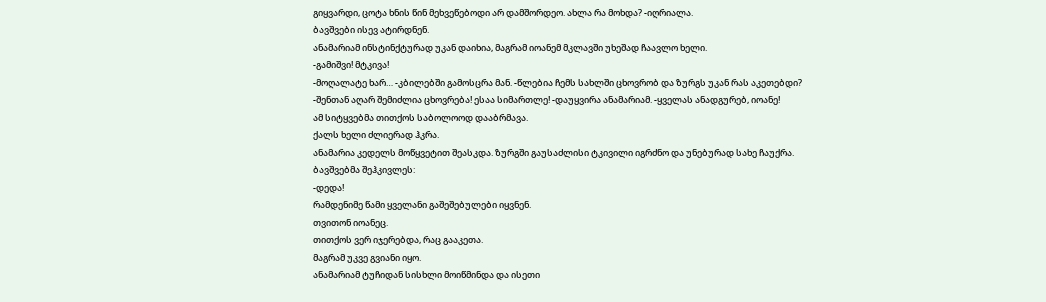გიყვარდი, ცოტა ხნის წინ მეხვეწებოდი არ დამშორდეო. ახლა რა მოხდა? -იღრიალა.
ბავშვები ისევ ატირდნენ.
ანამარიამ ინსტინქტურად უკან დაიხია, მაგრამ იოანემ მკლავში უხეშად ჩაავლო ხელი.
-გამიშვი! მტკივა!
-მოღალატე ხარ… -კბილებში გამოსცრა მან. -წლებია ჩემს სახლში ცხოვრობ და ზურგს უკან რას აკეთებდი?
-შენთან აღარ შემიძლია ცხოვრება! ესაა სიმართლე! -დაუყვირა ანამარიამ. -ყველას ანადგურებ, იოანე!
ამ სიტყვებმა თითქოს საბოლოოდ დააბრმავა.
ქალს ხელი ძლიერად ჰკრა.
ანამარია კედელს მოწყვეტით შეასკდა. ზურგში გაუსაძლისი ტკივილი იგრძნო და უნებურად სახე ჩაუქრა.
ბავშვებმა შეჰკივლეს:
-დედა!
რამდენიმე წამი ყველანი გაშეშებულები იყვნენ.
თვითონ იოანეც.
თითქოს ვერ იჯერებდა, რაც გააკეთა.
მაგრამ უკვე გვიანი იყო.
ანამარიამ ტუჩიდან სისხლი მოიწმინდა და ისეთი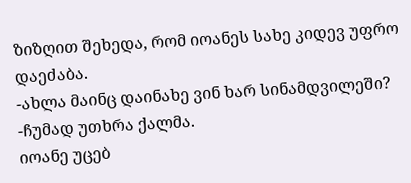ზიზღით შეხედა, რომ იოანეს სახე კიდევ უფრო დაეძაბა.
-ახლა მაინც დაინახე ვინ ხარ სინამდვილეში? -ჩუმად უთხრა ქალმა.
იოანე უცებ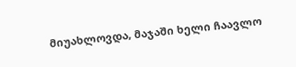მიუახლოვდა, მაჯაში ხელი ჩაავლო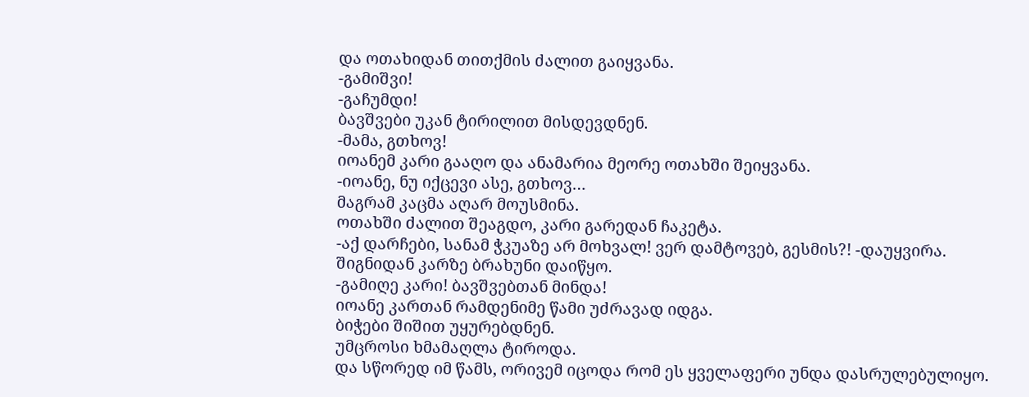და ოთახიდან თითქმის ძალით გაიყვანა.
-გამიშვი!
-გაჩუმდი!
ბავშვები უკან ტირილით მისდევდნენ.
-მამა, გთხოვ!
იოანემ კარი გააღო და ანამარია მეორე ოთახში შეიყვანა.
-იოანე, ნუ იქცევი ასე, გთხოვ…
მაგრამ კაცმა აღარ მოუსმინა.
ოთახში ძალით შეაგდო, კარი გარედან ჩაკეტა.
-აქ დარჩები, სანამ ჭკუაზე არ მოხვალ! ვერ დამტოვებ, გესმის?! -დაუყვირა.
შიგნიდან კარზე ბრახუნი დაიწყო.
-გამიღე კარი! ბავშვებთან მინდა!
იოანე კართან რამდენიმე წამი უძრავად იდგა.
ბიჭები შიშით უყურებდნენ.
უმცროსი ხმამაღლა ტიროდა.
და სწორედ იმ წამს, ორივემ იცოდა რომ ეს ყველაფერი უნდა დასრულებულიყო.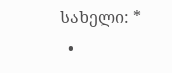სახელი: *
  •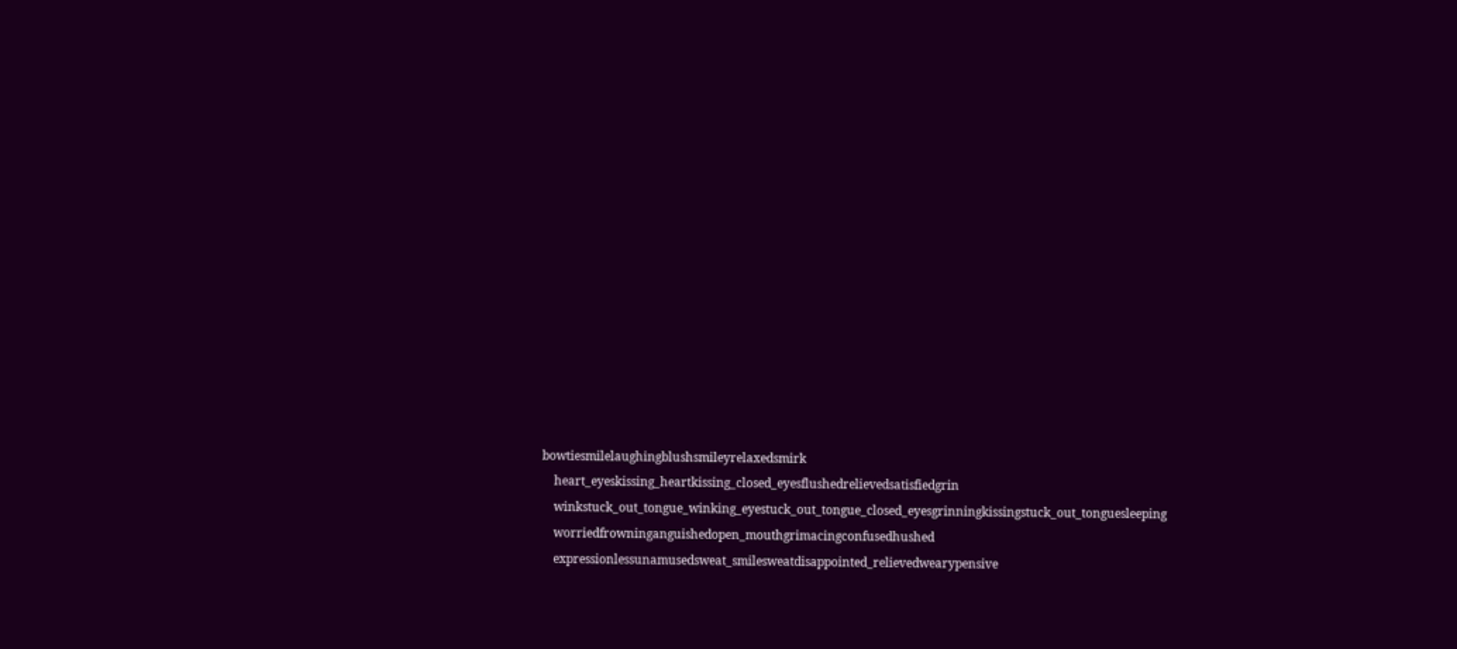bowtiesmilelaughingblushsmileyrelaxedsmirk
    heart_eyeskissing_heartkissing_closed_eyesflushedrelievedsatisfiedgrin
    winkstuck_out_tongue_winking_eyestuck_out_tongue_closed_eyesgrinningkissingstuck_out_tonguesleeping
    worriedfrowninganguishedopen_mouthgrimacingconfusedhushed
    expressionlessunamusedsweat_smilesweatdisappointed_relievedwearypensive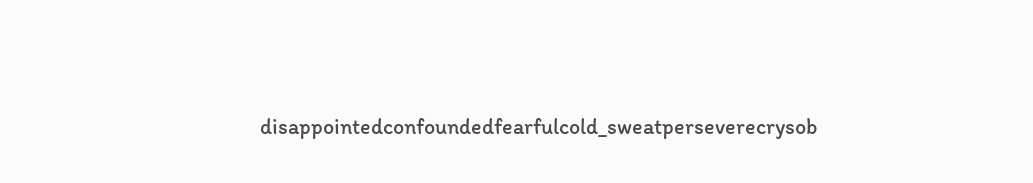disappointedconfoundedfearfulcold_sweatperseverecrysob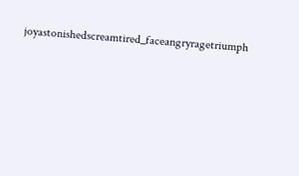joyastonishedscreamtired_faceangryragetriumph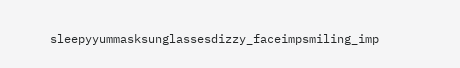sleepyyummasksunglassesdizzy_faceimpsmiling_imp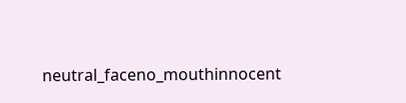neutral_faceno_mouthinnocent